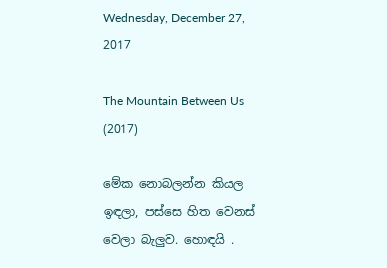Wednesday, December 27, 2017

The Mountain Between Us (2017)

මේක නොබලන්න කියල ඉඳලා, පස්සෙ හිත වෙනස් වෙලා බැලුව. හොඳයි .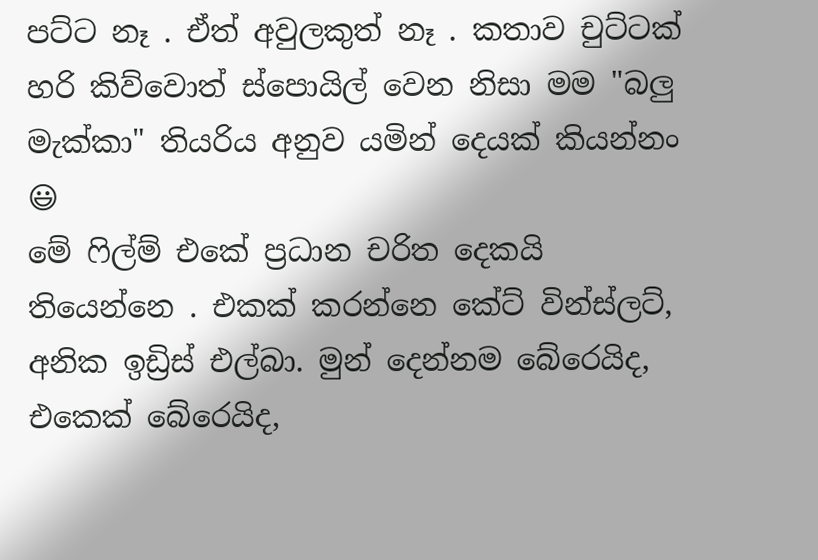පට්ට නෑ . ඒත් අවුලකුත් නෑ . කතාව චුට්ටක් හරි කිව්වොත් ස්පොයිල් වෙන නිසා මම "බලු මැක්කා" තියරිය අනුව යමින් දෙයක් කියන්නං 😃
මේ ෆිල්ම් එකේ ප්‍රධාන චරිත දෙකයි තියෙන්නෙ . එකක් කරන්නෙ කේට් වින්ස්ලට්, අනික ඉඩ්‍රිස් එල්බා. මුන් දෙන්නම බේරෙයිද, එකෙක් බේරෙයිද,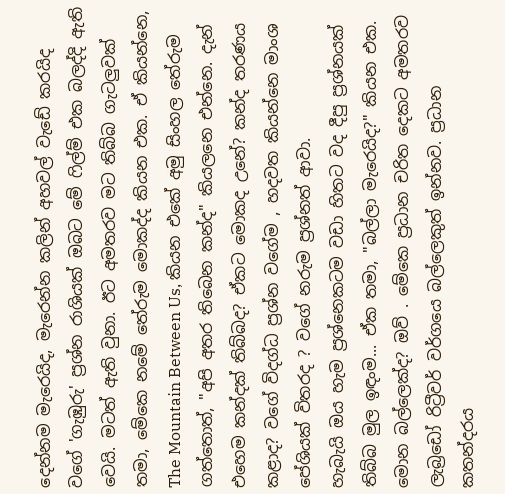දෙන්නම මැරෙයිද, මැරෙන්න කලින් අහවල් වැඩේ කරයිද වගේ 'ගැඹුරු' ප්‍රශ්න රාශියක් ඔබට මේ ෆිල්ම් එක බලද්දි ඇති වෙයි. මටත් ඇති වුනා. ඊට අමතරව මට තිබ්බ ගැටලුවක් තමා, මේකෙ නමේ තේරුම මොකද්ද කියන එක. ඒ කියන්නෙ, The Mountain Between Us, කියන එකේ අමු සිංහල තේරුම ගත්තොත්, "අපි අතර තිබෙන කන්ද" කියලනෙ එන්නෙ. දැන් එහෙම කන්දක් තිබ්බද? ඒකට මොකද උනේ? කන්ද තරණය කළාද? වගේ විදග්ධ ප්‍රශ්න වගේම , හදවත කියන්නෙ මාංශ පේශියක් විතරද ? වගේ නරුම ප්‍රශ්නත් ආවා.
හැබැයි ඔය හැම ප්‍රශ්නෙකටම වඩා හිතට වද දීපු ප්‍රශ්නයක් තිබ්බ මුල ඉඳංම... ඒක තමා, "බල්ලා මැරෙයිද?" කියන එක.
මොන බල්ලෙක්ද? ඔව් . මේකෙ ප්‍රධාන චරිත දෙකට අමතරව ලැබ්‍රඩෝ රිට්‍රීවර් වර්ගයෙ බල්ලෙකුත් ඉන්නව. ප්‍රධාන කතන්දරය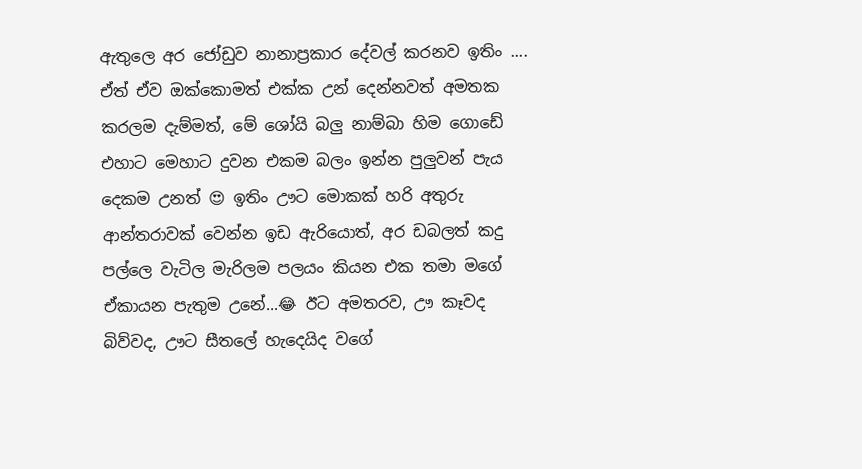ඇතුලෙ අර ජෝඩුව නානාප්‍රකාර දේවල් කරනව ඉතිං .... ඒත් ඒව ඔක්කොමත් එක්ක උන් දෙන්නවත් අමතක කරලම දැම්මත්, මේ ශෝයි බලු නාම්බා හිම ගොඩේ එහාට මෙහාට දුවන එකම බලං ඉන්න පුලුවන් පැය දෙකම උනත් 😍 ඉතිං ඌට මොකක් හරි අතුරු ආන්තරාවක් වෙන්න ඉඩ ඇරියොත්, අර ඩබලත් කදු පල්ලෙ වැටිල මැරිලම පලයං කියන එක තමා මගේ ඒකායන පැතුම උනේ...😂 ඊට අමතරව, ඌ කෑවද බිව්වද, ඌට සීතලේ හැදෙයිද වගේ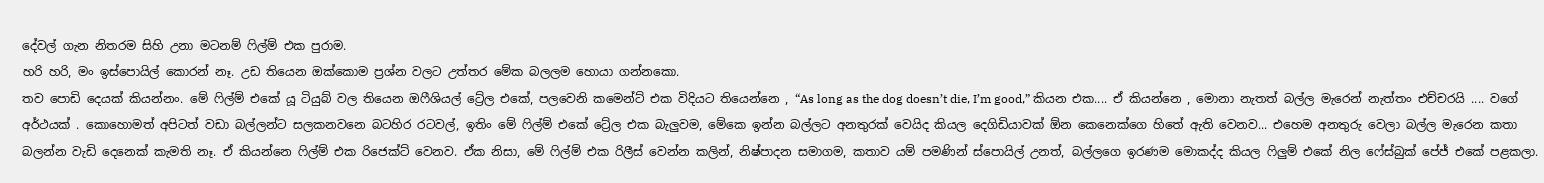දේවල් ගැන නිතරම සිහි උනා මටනම් ෆිල්ම් එක පුරාම.
හරි හරි, මං ඉස්පොයිල් කොරන් නෑ. උඩ තියෙන ඔක්කොම ප්‍රශ්න වලට උත්තර මේක බලලම හොයා ගන්නකො.
තව පොඩි දෙයක් කියන්නං. මේ ෆිල්ම් එකේ යූ ටියුබ් වල තියෙන ඔෆීශියල් ට්‍රේල එකේ, පලවෙනි කමෙන්ට් එක විදියට තියෙන්නෙ , “As long as the dog doesn’t die, I’m good,” කියන එක.... ඒ කියන්නෙ , මොනා නැතත් බල්ල මැරෙන් නැත්තං එච්චරයි .... වගේ අර්ථයක් . කොහොමත් අපිටත් වඩා බල්ලන්ට සලකනවනෙ බටහිර රටවල්, ඉතිං මේ ෆිල්ම් එකේ ට්‍රේල එක බැලුවම, මේකෙ ඉන්න බල්ලට අනතුරක් වෙයිද කියල දෙගිඩියාවක් ඕන කෙනෙක්ගෙ හිතේ ඇති වෙනව... එහෙම අනතුරු වෙලා බල්ල මැරෙන කතා බලන්න වැඩි දෙනෙක් කැමති නෑ. ඒ කියන්නෙ ෆිල්ම් එක රිජෙක්ට් වෙනව. ඒක නිසා, මේ ෆිල්ම් එක රිලීස් වෙන්න කලින්, නිෂ්පාදන සමාගම, කතාව යම් පමණින් ස්පොයිල් උනත්, බල්ලගෙ ඉරණම මොකද්ද කියල ෆිලුම් එකේ නිල ෆේස්බුක් පේජ් එකේ පළකලා.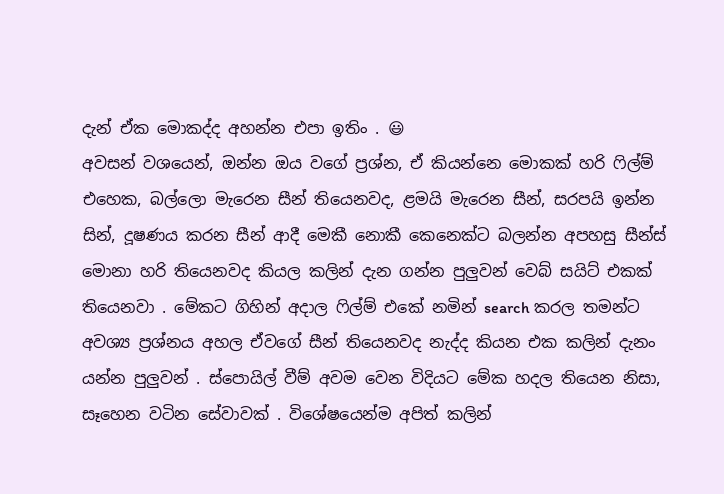දැන් ඒක මොකද්ද අහන්න එපා ඉතිං . 😃
අවසන් වශයෙන්, ඔන්න ඔය වගේ ප්‍රශ්න, ඒ කියන්නෙ මොකක් හරි ෆිල්ම් එහෙක, බල්ලො මැරෙන සීන් තියෙනවද, ළමයි මැරෙන සීන්, සරපයි ඉන්න සින්, දූෂණය කරන සීන් ආදී මෙකී නොකී කෙනෙක්ට බලන්න අපහසු සීන්ස් මොනා හරි තියෙනවද කියල කලින් දැන ගන්න පුලුවන් වෙබ් සයිට් එකක් තියෙනවා . මේකට ගිහින් අදාල ෆිල්ම් එකේ නමින් search කරල තමන්ට අවශ්‍ය ප්‍රශ්නය අහල ඒවගේ සීන් තියෙනවද නැද්ද කියන එක කලින් දැනං යන්න පුලුවන් . ස්පොයිල් වීම් අවම වෙන විදියට මේක හදල තියෙන නිසා, සෑහෙන වටින සේවාවක් . විශේෂයෙන්ම අපිත් කලින්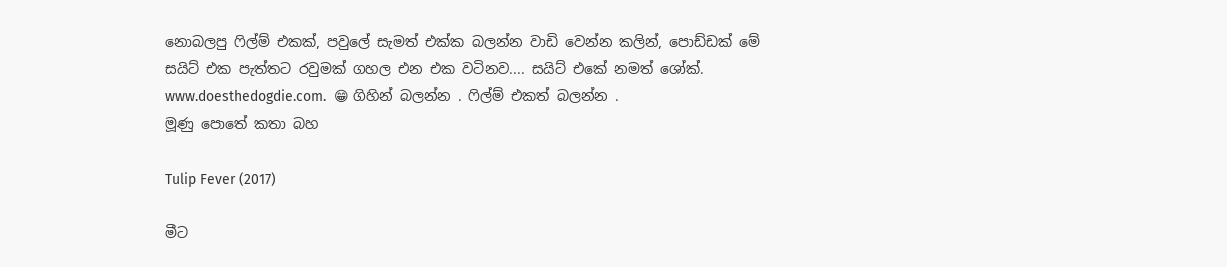නොබලපු ෆිල්ම් එකක්, පවුලේ සැමත් එක්ක බලන්න වාඩි වෙන්න කලින්, පොඩ්ඩක් මේ සයිට් එක පැත්තට රවුමක් ගහල එන එක වටිනව.... සයිට් එකේ නමත් ශෝක්. www.doesthedogdie.com.  😁 ගිහින් බලන්න . ෆිල්ම් එකත් බලන්න .
මූණු පොතේ කතා බහ

Tulip Fever (2017)

මීට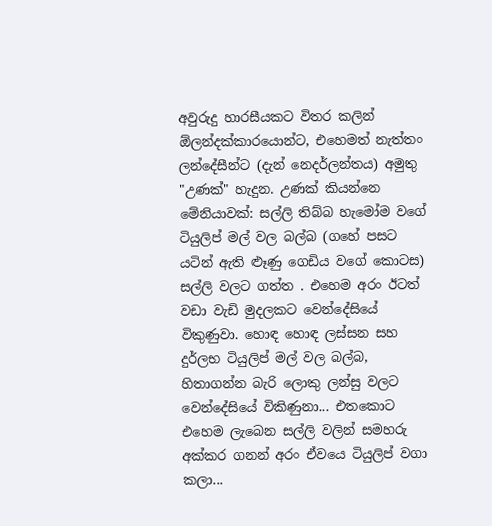අවුරුදු හාරසීයකට විතර කලින් ඕලන්දක්කාරයොන්ට, එහෙමත් නැත්තං ලන්දේසීන්ට (දැන් නෙදර්ලන්තය) අමුතු "උණක්" හැදුන. උණක් කියන්නෙ මේනියාවක්: සල්ලි තිබ්බ හැමෝම වගේ ටියුලිප් මල් වල බල්බ (ගහේ පසට යටින් ඇති ළූණු ගෙඩිය වගේ කොටස) සල්ලි වලට ගත්ත . එහෙම අරං ඊටත් වඩා වැඩි මුදලකට වෙන්දේසියේ විකුණුවා. හොඳ හොඳ ලස්සන සහ දුර්ලභ ටියුලිප් මල් වල බල්බ, හිතාගන්න බැරි ලොකු ලන්සු වලට වෙන්දේසියේ විකිණුනා... එතකොට එහෙම ලැබෙන සල්ලි වලින් සමහරු අක්කර ගනන් අරං ඒවයෙ ටියුලිප් වගා කලා...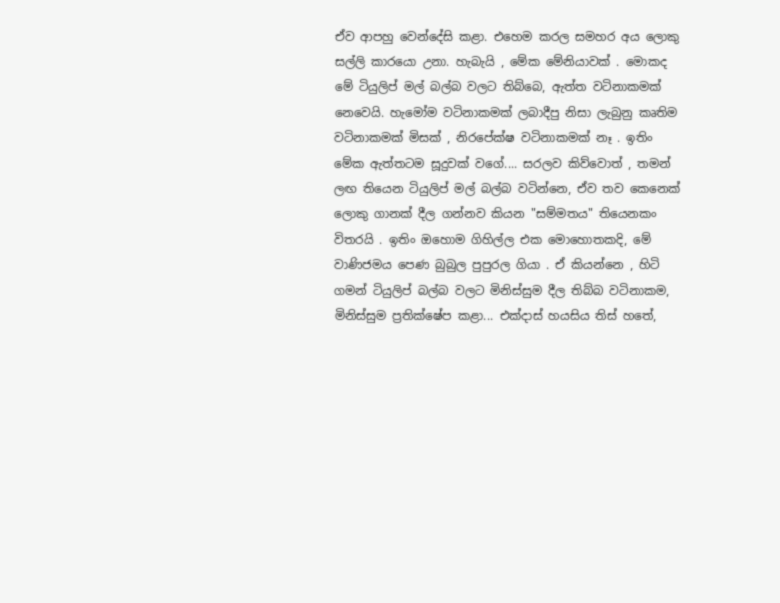ඒව ආපහු වෙන්දේසි කළා. එහෙම කරල සමහර අය ලොකු සල්ලි කාරයො උනා. හැබැයි , මේක මේනියාවක් . මොකද මේ ටියුලිප් මල් බල්බ වලට තිබ්බෙ, ඇත්ත වටිනාකමක් නෙවෙයි. හැමෝම වටිනාකමක් ලබාදීපු නිසා ලැබුනු කෘතිම වටිනාකමක් මිසක් , නිරපේක්ෂ වටිනාකමක් නෑ . ඉතිං මේක ඇත්තටම සූදුවක් වගේ.... සරලව කිව්වොත් , තමන් ලඟ තියෙන ටියුලිප් මල් බල්බ වටින්නෙ, ඒව තව කෙනෙක් ලොකු ගානක් දීල ගන්නව කියන "සම්මතය" තියෙනකං විතරයි . ඉතිං ඔහොම ගිහිල්ල එක මොහොතකදි, මේ වාණිජමය පෙණ බුබුල පුපුරල ගියා . ඒ කියන්නෙ , හිටි ගමන් ටියුලිප් බල්බ වලට මිනිස්සුම දීල තිබ්බ වටිනාකම, මිනිස්සුම ප්‍රතික්ෂේප කළා... එක්දාස් හයසිය තිස් හතේ,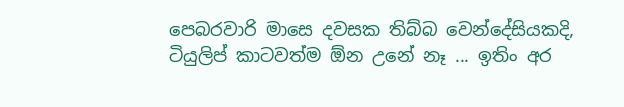පෙබරවාරි මාසෙ දවසක තිබ්බ වෙන්දේසියකදි, ටියුලිප් කාටවත්ම ඕන උනේ නෑ ... ඉතිං අර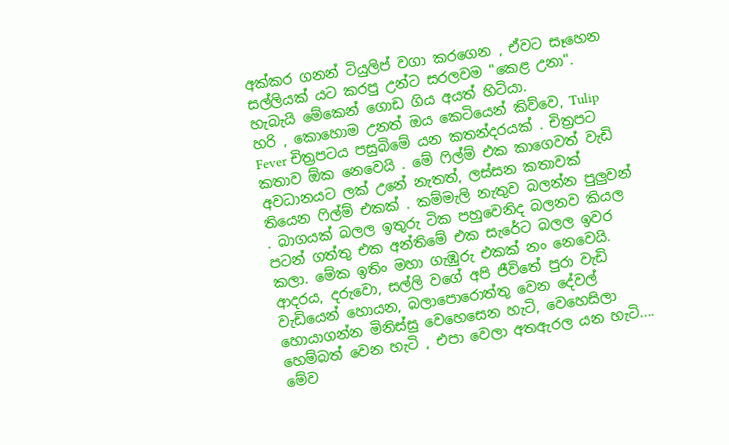අක්කර ගනන් ටියුලිප් වගා කරගෙන , ඒවට සෑහෙන සල්ලියක් යට කරපු උන්ට සරලවම "කෙළ උනා". හැබැයි මේකෙන් ගොඩ ගිය අයත් හිටියා.
හරි , කොහොම උනත් ඔය කෙටියෙන් කිව්වෙ, Tulip Fever චිත්‍රපටය පසුබිමේ යන කතන්දරයක් . චිත්‍රපට කතාව ඕක නෙවෙයි . මේ ෆිල්ම් එක කාගෙවත් වැඩි අවධානයට ලක් උනේ නැතත්, ලස්සන කතාවක් තියෙන ෆිල්ම් එකක් . කම්මැලි නැතුව බලන්න පුලුවන් . බාගයක් බලල ඉතුරු ටික පහුවෙනිද බලනව කියල පටන් ගත්තු එක අන්තිමේ එක සැරේට බලල ඉවර කලා. මේක ඉතිං මහා ගැඹුරු එකක් නං නෙවෙයි. ආදරය, දරුවො, සල්ලි වගේ අපි ජීවිතේ පුරා වැඩි වැඩියෙන් හොයන, බලාපොරොත්තු වෙන දේවල් හොයාගන්න මිනිස්සු වෙහෙසෙන හැටි, වෙහෙසිලා හෙම්බත් වෙන හැටි , එපා වෙලා අතඇරල යන හැටි.... මේව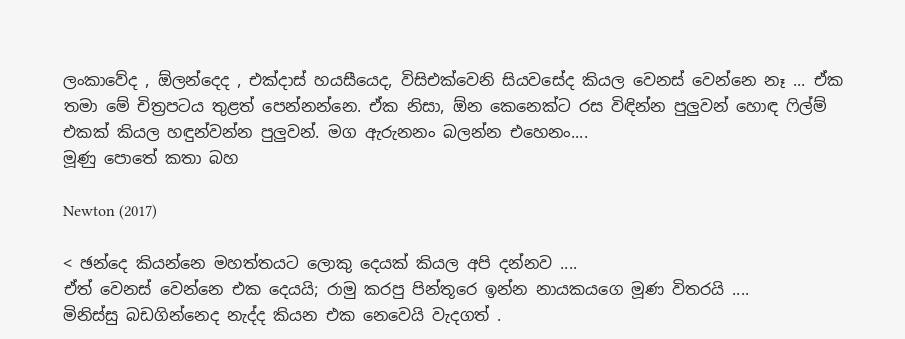ලංකාවේද , ඕලන්දෙද , එක්දාස් හයසීයෙද, විසිඑක්වෙනි සියවසේද කියල වෙනස් වෙන්නෙ නෑ ... ඒක තමා මේ චිත්‍රපටය තුළත් පෙන්නන්නෙ. ඒක නිසා, ඕන කෙනෙක්ට රස විඳින්න පුලුවන් හොඳ ෆිල්ම් එකක් කියල හඳුන්වන්න පුලුවන්. මග ඇරුනනං බලන්න එහෙනං....
මූණු පොතේ කතා බහ

Newton (2017)

< ඡන්දෙ කියන්නෙ මහත්තයට ලොකු දෙයක් කියල අපි දන්නව ....
ඒත් වෙනස් වෙන්නෙ එක දෙයයි; රාමු කරපු පින්තූරෙ ඉන්න නායකයගෙ මූණ විතරයි ....
මිනිස්සු බඩගින්නෙද නැද්ද කියන එක නෙවෙයි වැදගත් .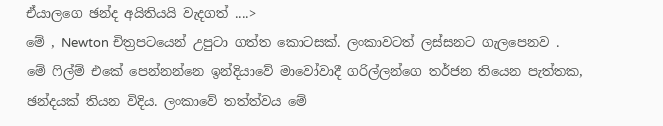ඒයාලගෙ ඡන්ද අයිතියයි වැදගත් ....>
මේ , Newton චිත්‍රපටයෙන් උපුටා ගත්ත කොටසක්. ලංකාවටත් ලස්සනට ගැලපෙනව .
මේ ෆිල්ම් එකේ පෙන්නන්නෙ ඉන්දියාවේ මාවෝවාදී ගරිල්ලන්ගෙ තර්ජන තියෙන පැත්තක, ඡන්දයක් තියන විදිය. ලංකාවේ තත්ත්වය මේ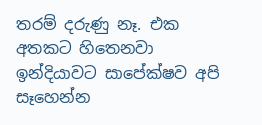තරම් දරුණු නෑ. එක අතකට හිතෙනවා ඉන්දියාවට සාපේක්ෂව අපි සෑහෙන්න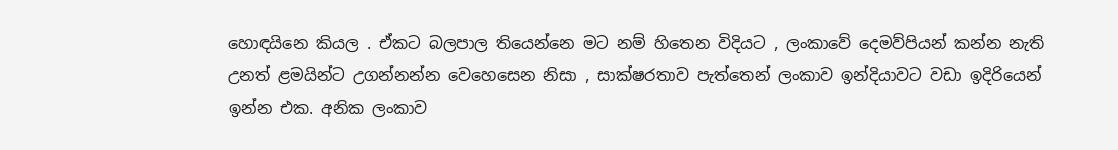හොඳයිනෙ කියල . ඒකට බලපාල තියෙන්නෙ මට නම් හිතෙන විදියට , ලංකාවේ දෙමව්පියන් කන්න නැති උනත් ළමයින්ට උගන්නන්න වෙහෙසෙන නිසා , සාක්ෂරතාව පැත්තෙන් ලංකාව ඉන්දියාවට වඩා ඉදිරියෙන් ඉන්න එක. අනික ලංකාව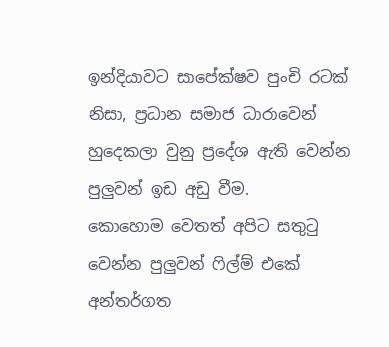ඉන්දියාවට සාපේක්ෂව පුංචි රටක් නිසා, ප්‍රධාන සමාජ ධාරාවෙන් හුදෙකලා වුනු ප්‍රදේශ ඇති වෙන්න පුලුවන් ඉඩ අඩු වීම.
කොහොම වෙතත් අපිට සතුටු වෙන්න පුලුවන් ෆිල්ම් එකේ අන්තර්ගත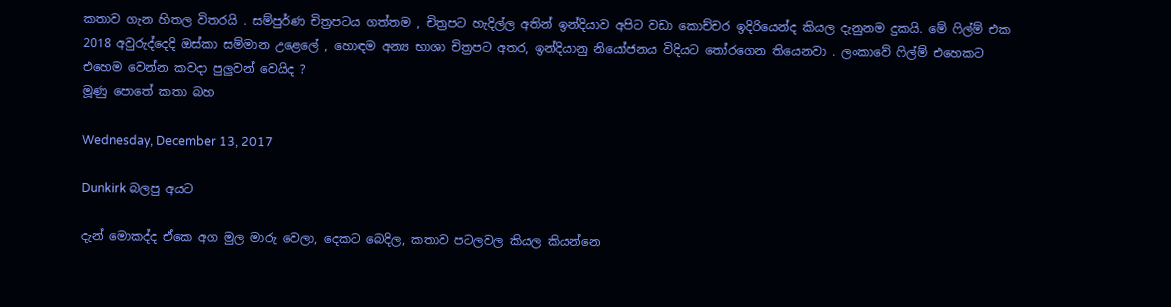කතාව ගැන හිතල විතරයි . සම්පුර්ණ චිත්‍රපටය ගත්තම , චිත්‍රපට හැදිල්ල අතින් ඉන්දියාව අපිට වඩා කොච්චර ඉදිරියෙන්ද කියල දැනුනම දුකයි. මේ ෆිල්ම් එක 2018 අවුරුද්දෙදි ඔස්කා සම්මාන උළෙලේ , හොඳම අන්‍ය භාශා චිත්‍රපට අතර, ඉන්දියානු නියෝජනය විදියට තෝරගෙන තියෙනවා . ලංකාවේ ෆිල්ම් එහෙකට එහෙම වෙන්න කවදා පුලුවන් වෙයිද ?
මූණු පොතේ කතා බහ

Wednesday, December 13, 2017

Dunkirk බලපු අයට

දැන් මොකද්ද ඒකෙ අග මුල මාරු වෙලා, දෙකට බෙදිල, කතාව පටලවල කියල කියන්නෙ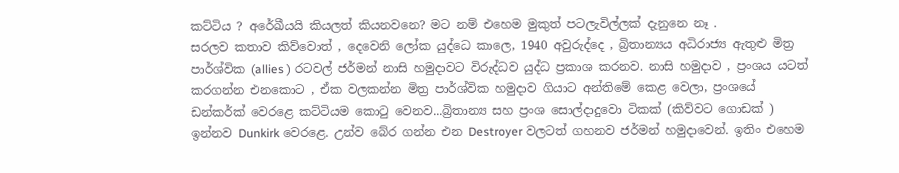කට්ටිය ? අරේඛීයයි කියලත් කියනවනෙ? මට නම් එහෙම මුකුත් පටලැවිල්ලක් දැනුනෙ නෑ .
සරලව කතාව කිව්වොත් , දෙවෙනි ලෝක යුද්ධෙ කාලෙ, 1940 අවුරුද්දෙ , බ්‍රිතාන්‍යය අධිරාජ්‍ය ඇතුළු මිත්‍ර පාර්ශ්වික (allies ) රටවල් ජර්මන් නාසි හමුදාවට විරුද්ධව යුද්ධ ප්‍රකාශ කරනව. නාසි හමුදාව , ප්‍රංශය යටත් කරගන්න එනකොට , ඒක වලකන්න මිත්‍ර පාර්ශ්වික හමුදාව ගියාට අන්තිමේ කෙළ වෙලා, ප්‍රංශයේ ඩන්කර්ක් වෙරළෙ කට්ටියම කොටු වෙනව...බ්‍රිතාන්‍ය සහ ප්‍රංශ සොල්දාදුවො ටිකක් (කිව්වට ගොඩක් ) ඉන්නව Dunkirk වෙරළෙ. උන්ව බේර ගන්න එන Destroyer වලටත් ගහනව ජර්මන් හමුදාවෙන්. ඉතිං එහෙම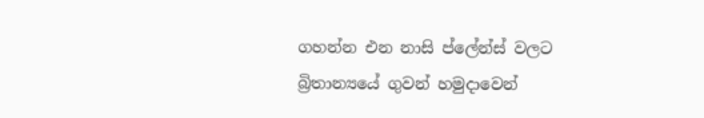ගහන්න එන නාසි ප්ලේන්ස් වලට බ්‍රිතාන්‍යයේ ගුවන් හමුදාවෙන්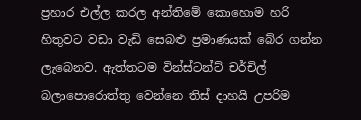ප්‍රහාර එල්ල කරල අන්තිමේ කොහොම හරි හිතුවට වඩා වැඩි සෙබළු ප්‍රමාණයක් බේර ගන්න ලැබෙනව. ඇත්තටම වින්ස්ටන්ට් චර්චිල් බලාපොරොත්තු වෙන්නෙ තිස් දාහයි උපරිම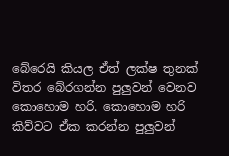බේරෙයි කියල ඒත් ලක්ෂ තුනක් විතර බේරගන්න පුලුවන් වෙනව කොහොම හරි. කොහොම හරි කිව්වට ඒක කරන්න පුලුවන්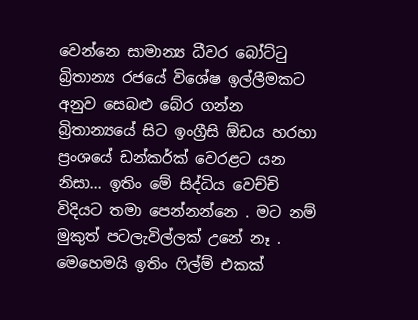වෙන්නෙ සාමාන්‍ය ධීවර බෝට්ටු බ්‍රිතාන්‍ය රජයේ විශේෂ ඉල්ලීමකට අනුව සෙබළු බේර ගන්න බ්‍රිතාන්‍යයේ සිට ඉංග්‍රීසි ඕඩය හරහා ප්‍රංශයේ ඩන්කර්ක් වෙරළට යන නිසා... ඉතිං මේ සිද්ධිය වෙච්චි විදියට තමා පෙන්නන්නෙ . මට නම් මුකුත් පටලැවිල්ලක් උනේ නෑ . මෙහෙමයි ඉතිං ෆිල්ම් එකක්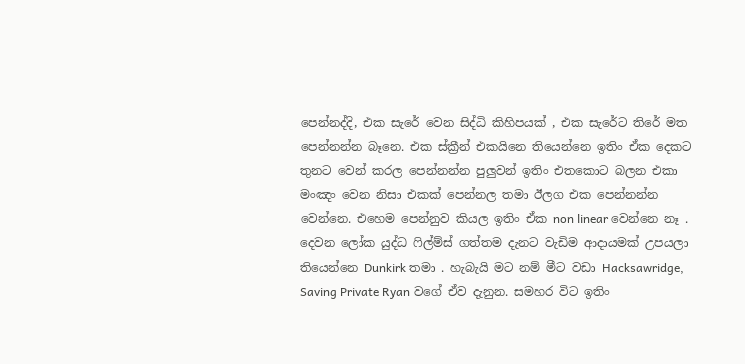පෙන්නද්දි, එක සැරේ වෙන සිද්ධි කිහිපයක් , එක සැරේට තිරේ මත පෙන්නන්න බෑනෙ. එක ස්ක්‍රීන් එකයිනෙ තියෙන්නෙ ඉතිං ඒක දෙකට තුනට වෙන් කරල පෙන්නන්න පුලුවන් ඉතිං එතකොට බලන එකා මංඤං වෙන නිසා එකක් පෙන්නල තමා ඊලග එක පෙන්නන්න වෙන්නෙ. එහෙම පෙන්නුව කියල ඉතිං ඒක non linear වෙන්නෙ නෑ .
දෙවන ලෝක යුද්ධ ෆිල්ම්ස් ගත්තම දැනට වැඩිම ආදායමක් උපයලා තියෙන්නෙ Dunkirk තමා . හැබැයි මට නම් මීට වඩා Hacksawridge, Saving Private Ryan වගේ ඒව දැනුන. සමහර විට ඉතිං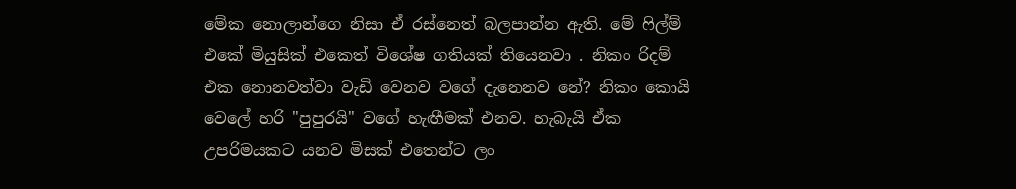මේක නොලාන්ගෙ නිසා ඒ රස්නෙත් බලපාන්න ඇති. මේ ෆිල්ම් එකේ මියුසික් එකෙත් විශේෂ ගතියක් තියෙනවා . නිකං රිදම් එක නොනවත්වා වැඩි වෙනව වගේ දැනෙනව නේ? නිකං කොයි වෙලේ හරි "පුපුරයි" වගේ හැඟීමක් එනව. හැබැයි ඒක උපරිමයකට යනව මිසක් එතෙන්ට ලං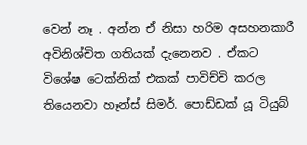වෙන් නෑ . අන්න ඒ නිසා හරිම අසහනකාරී අවිනිශ්චිත ගතියක් දැනෙනව . ඒකට විශේෂ ටෙක්නික් එකක් පාවිච්චි කරල තියෙනවා හෑන්ස් සිමර්. පොඩ්ඩක් යූ ටියුබ්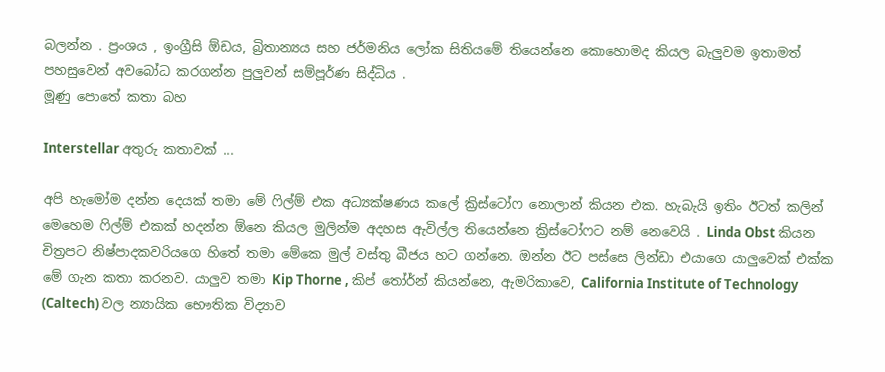බලන්න . ප්‍රංශය , ඉංග්‍රීසි ඕඩය, බ්‍රිතාන්‍යය සහ ජර්මනිය ලෝක සිතියමේ තියෙන්නෙ කොහොමද කියල බැලුවම ඉතාමත් පහසුවෙන් අවබෝධ කරගන්න පුලුවන් සම්පූර්ණ සිද්ධිය .
මූණු පොතේ කතා බහ

Interstellar අතුරු කතාවක් ...

අපි හැමෝම දන්න දෙයක් තමා මේ ෆිල්ම් එක අධ්‍යක්ෂණය කලේ ක්‍රිස්ටෝෆ නොලාන් කියන එක. හැබැයි ඉතිං ඊටත් කලින් මෙහෙම ෆිල්ම් එකක් හදන්න ඕනෙ කියල මුලින්ම අදහස ඇවිල්ල තියෙන්නෙ ක්‍රිස්ටෝෆට නම් නෙවෙයි . Linda Obst කියන චිත්‍රපට නිෂ්පාදකවරියගෙ හිතේ තමා මේකෙ මුල් වස්තු බීජය හට ගන්නෙ. ඔන්න ඊට පස්සෙ ලින්ඩා එයාගෙ යාලුවෙක් එක්ක මේ ගැන කතා කරනව. යාලුව තමා Kip Thorne , කිප් තෝර්න් කියන්නෙ, ඇමරිකාවෙ, California Institute of Technology (Caltech) වල න්‍යායික භෞතික විද්‍යාව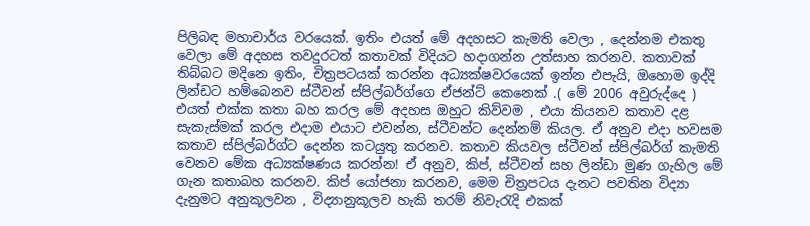පිලිබඳ මහාචාර්ය වරයෙක්. ඉතිං එයත් මේ අදහසට කැමති වෙලා , දෙන්නම එකතු වෙලා මේ අදහස තවදුරටත් කතාවක් විදියට හදාගන්න උත්සාහ කරනව. කතාවක් තිබ්බට මදිනෙ ඉතිං, චිත්‍රපටයක් කරන්න අධ්‍යක්ෂවරයෙක් ඉන්න එපැයි, ඔහොම ඉද්දි ලින්ඩට හම්බෙනව ස්ටීවන් ස්පිල්බර්ග්ගෙ ඒජන්ට් කෙනෙක් .( මේ 2006 අවුරුද්දෙ ) එයත් එක්ක කතා බහ කරල මේ අදහස ඔහුට කිව්වම , එයා කියනව කතාව දළ සැකැස්මක් කරල එදාම එයාට එවන්න, ස්ටීවන්ට දෙන්නම් කියල. ඒ අනුව එදා හවසම කතාව ස්පිල්බර්ග්ට දෙන්න කටයුතු කරනව. කතාව කියවල ස්ටීවන් ස්පිල්බර්ග් කැමති වෙනව මේක අධ්‍යක්ෂණය කරන්න! ඒ අනුව, කිප්, ස්ටීවන් සහ ලින්ඩා මුණ ගැහිල මේ ගැන කතාබහ කරනව. කිප් යෝජනා කරනව, මෙම චිත්‍රපටය දැනට පවතින විද්‍යා දැනුමට අනුකූලවන , විද්‍යානුකූලව හැකි තරම් නිවැරැදි එකක්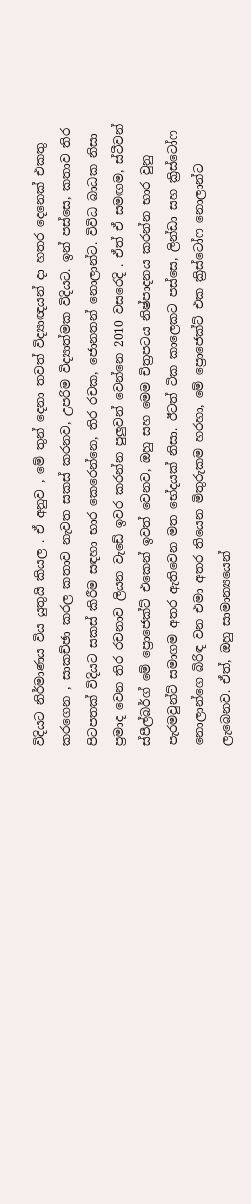විදියට නිර්මාණය විය යුතුයි කියල . ඒ අනුව , මේ තුන් දෙනා තවත් විද්‍යාඥයන් දා හතර දෙනෙක් එකතු කරගෙන , සාකච්ඡා කරල කතාව නැවත සකස් කරනව, උපරිම විද්‍යාත්මක විදියට. ඉන් පස්සෙ, කතාව තිර පිටපතක් විදියට සකස් කිරීම සඳහා භාර කෙරෙන්නෙ, තිර රචක, ජොනතන් නොලාන්ට. විවිධ බාධක නිසා ප්‍රමාද වෙන තිර රචනාව ලියන වැඩේ ඉවර කරන්න පුලුවන් වෙන්නෙ 2010 වසරෙදි . ඒත් ඒ සමඟම, ස්ටීවන් ස්පීල්බර්ග් මේ ප්‍රොජෙක්ට් එකෙන් ඉවත් වෙනව, ඔහු සහ මෙම චිත්‍රපටය නිෂ්පාදනය කරන්න භාර වුනු පැරමවුන්ට් සමාගම අතර ඇතිවෙන මත භේදයක් නිසා. ඊටත් ටික කාලෙකට පස්සෙ, ලින්ඩා සහ ක්‍රිස්ටෝෆ නොලාන්ගෙ බිරිඳ වන එමා අතර තියෙන මිතුරුකම හරහා, මේ ප්‍රොජෙක්ට් එක ක්‍රිස්ටෝෆ නොලාන්ට ලැබෙනව. ඒත්, ඔහු සාමාන්‍යයෙන්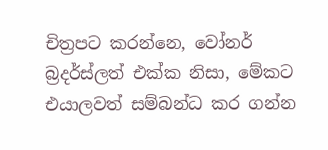චිත්‍රපට කරන්නෙ, වෝනර් බ්‍රදර්ස්ලත් එක්ක නිසා, මේකට එයාලවත් සම්බන්ධ කර ගන්න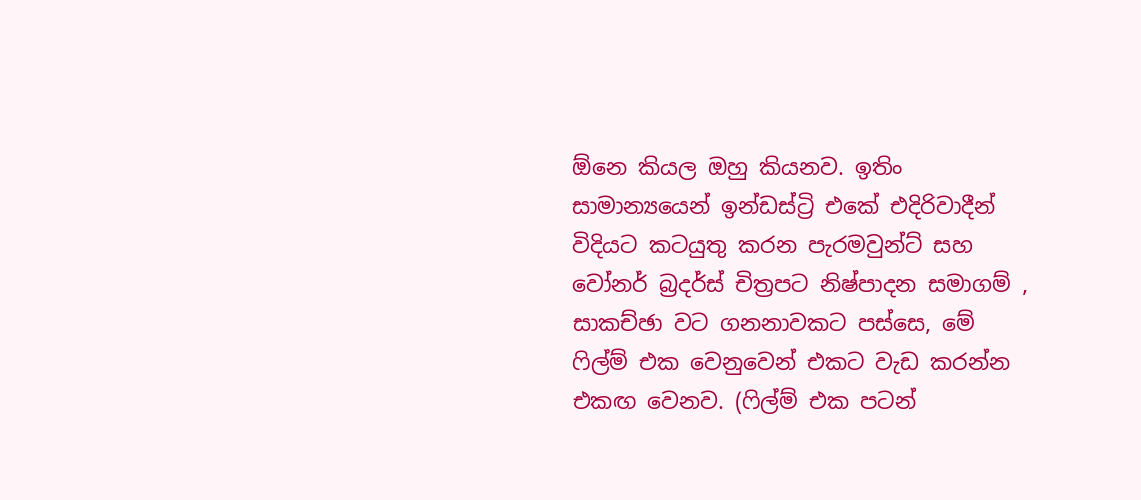ඕනෙ කියල ඔහු කියනව. ඉතිං සාමාන්‍යයෙන් ඉන්ඩස්ට්‍රි එකේ එදිරිවාදීන් විදියට කටයුතු කරන පැරමවුන්ට් සහ වෝනර් බ්‍රදර්ස් චිත්‍රපට නිෂ්පාදන සමාගම් , සාකච්ඡා වට ගනනාවකට පස්සෙ, මේ ෆිල්ම් එක වෙනුවෙන් එකට වැඩ කරන්න එකඟ වෙනව. (ෆිල්ම් එක පටන්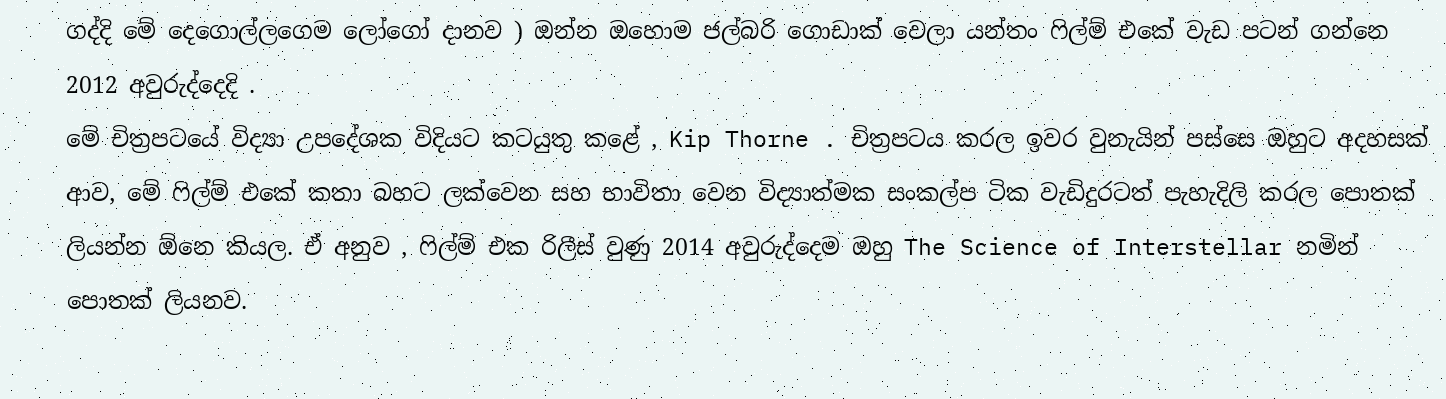ගද්දි මේ දෙගොල්ලගෙම ලෝගෝ දානව ) ඔන්න ඔහොම ජල්බරි ගොඩාක් වෙලා යන්තං ෆිල්ම් එකේ වැඩ පටන් ගන්නෙ 2012 අවුරුද්දෙදි .
මේ චිත්‍රපටයේ විද්‍යා උපදේශක විදියට කටයුතු කළේ , Kip Thorne . චිත්‍රපටය කරල ඉවර වුනැයින් පස්සෙ ඔහුට අදහසක් ආව, මේ ෆිල්ම් එකේ කතා බහට ලක්වෙන සහ භාවිතා වෙන විද්‍යාත්මක සංකල්ප ටික වැඩිදුරටත් පැහැදිලි කරල පොතක් ලියන්න ඕනෙ කියල. ඒ අනුව , ෆිල්ම් එක රිලීස් වුණු 2014 අවුරුද්දෙම ඔහු The Science of Interstellar නමින් පොතක් ලියනව.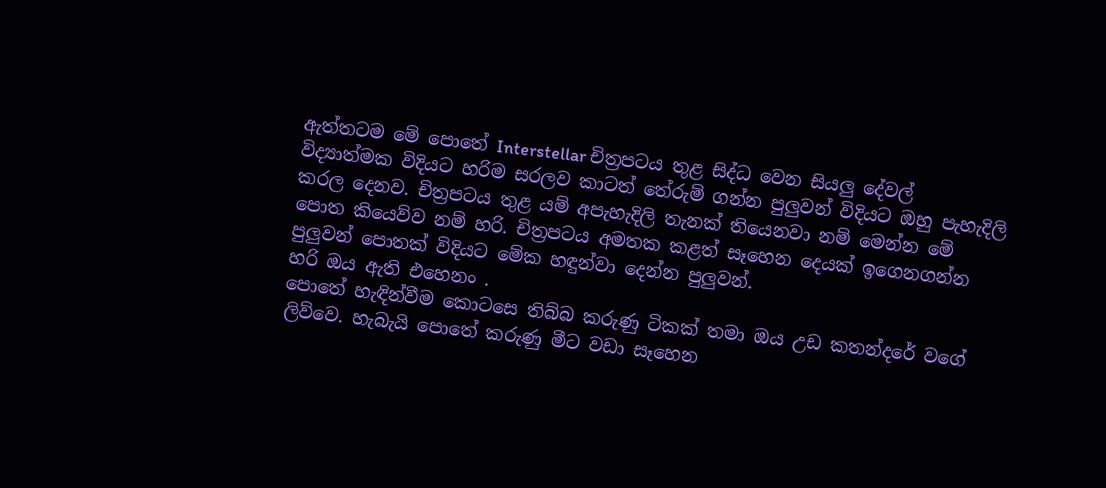ඇත්තටම මේ පොතේ Interstellar චිත්‍රපටය තුළ සිද්ධ වෙන සියලු දේවල් විද්‍යාත්මක විදියට හරිම සරලව කාටත් තේරුම් ගන්න පුලුවන් විදියට ඔහු පැහැදිලි කරල දෙනව. චිත්‍රපටය තුළ යම් අපැහැදිලි තැනක් තියෙනවා නම් මෙන්න මේ පොත කියෙව්ව නම් හරි. චිත්‍රපටය අමතක කළත් සෑහෙන දෙයක් ඉගෙනගන්න පුලුවන් පොතක් විදියට මේක හඳුන්වා දෙන්න පුලුවන්.
හරි ඔය ඇති එහෙනං .
පොතේ හැඳින්වීම කොටසෙ තිබ්බ කරුණු ටිකක් තමා ඔය උඩ කතන්දරේ වගේ ලිව්වෙ. හැබැයි පොතේ කරුණු මීට වඩා සෑහෙන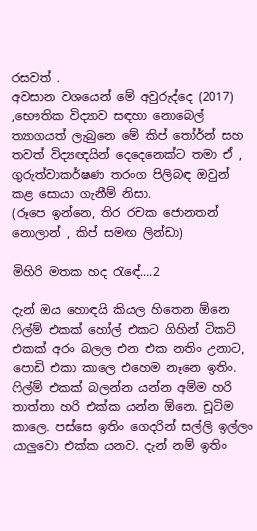රසවත් .
අවසාන වශයෙන් මේ අවුරුද්දෙ (2017) ,භෞතික විද්‍යාව සඳහා නොබෙල් ත්‍යාගයත් ලැබුනෙ මේ කිප් තෝර්න් සහ තවත් විද්‍යඥයින් දෙදෙනෙක්ට තමා ඒ , ගුරුත්වාකර්ෂණ තරංග පිලිබඳ ඔවුන් කළ සොයා ගැනීම් නිසා.
(රූපෙ ඉන්නෙ, තිර රචක ජොනතන් නොලාන් , කිප් සමඟ ලින්ඩා)

මිහිරි මතක හද රැඳේ....2

දැන් ඔය හොඳයි කියල හිතෙන ඕනෙ ෆිල්ම් එකක් හෝල් එකට ගිහින් ටිකට් එකක් අරං බලල එන එක නතිං උනාට, පොඩි එකා කාලෙ එහෙම නෑනෙ ඉතිං. ෆිල්ම් එකක් බලන්න යන්න අම්ම හරි තාත්තා හරි එක්ක යන්න ඕනෙ. චූටිම කාලෙ. පස්සෙ ඉතිං ගෙදරින් සල්ලි ඉල්ලං යාලුවො එක්ක යනව. දැන් නම් ඉතිං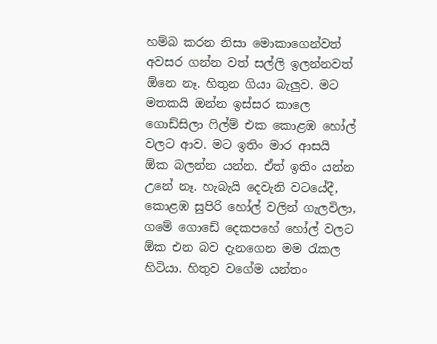හම්බ කරන නිසා මොකාගෙන්වත් අවසර ගන්න වත් සල්ලි ඉලන්නවත් ඕනෙ නෑ. හිතුන ගියා බැලුව. මට මතකයි ඔන්න ඉස්සර කාලෙ ගොඩ්සිලා ෆිල්ම් එක කොළඹ හෝල් වලට ආව. මට ඉතිං මාර ආසයි ඕක බලන්න යන්න. ඒත් ඉතිං යන්න උනේ නෑ. හැබැයි දෙවැනි වටයේදී, කොළඹ සුපිරි හෝල් වලින් ගැලවිලා, ගමේ ගොඩේ දෙකපහේ හෝල් වලට ඕක එන බව දැනගෙන මම රැකල හිටියා. හිතුව වගේම යන්තං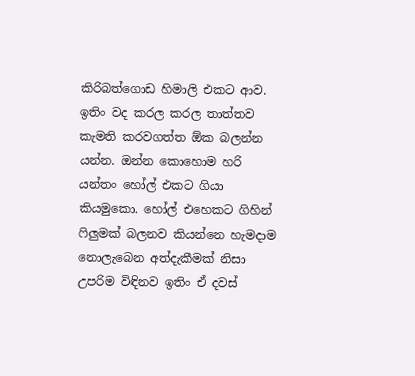කිරිබත්ගොඩ හිමාලි එකට ආව. ඉතිං වද කරල කරල තාත්තව කැමති කරවගත්ත ඕක බලන්න යන්න. ඔන්න කොහොම හරි යන්තං හෝල් එකට ගියා කියමුකො. හෝල් එහෙකට ගිහින් ෆිලුමක් බලනව කියන්නෙ හැමදාම නොලැබෙන අත්දැකීමක් නිසා උපරිම විඳිනව ඉතිං ඒ දවස්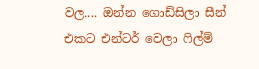වල.... ඔන්න ගොඩ්සිලා සීන් එකට එන්ටර් වෙලා ෆිල්ම්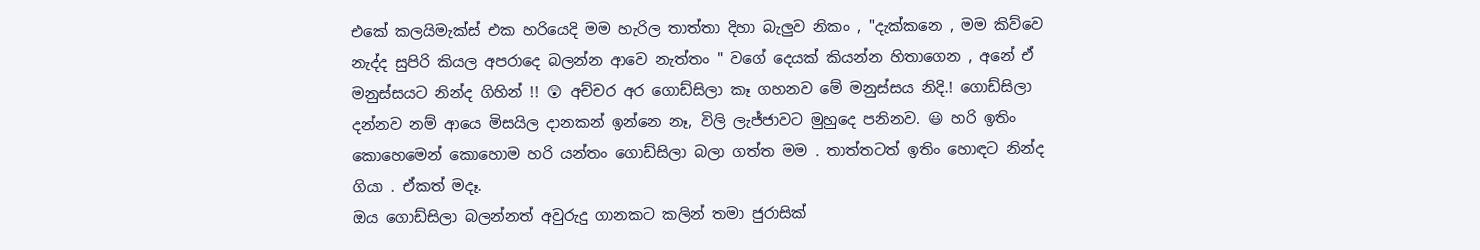එකේ කලයිමැක්ස් එක හරියෙදි මම හැරිල තාත්තා දිහා බැලුව නිකං , "දැක්කනෙ , මම කිව්වෙ නැද්ද සුපිරි කියල අපරාදෙ බලන්න ආවෙ නැත්තං " වගේ දෙයක් කියන්න හිතාගෙන , අනේ ඒ මනුස්සයට නින්ද ගිහින් !! 😲 අච්චර අර ගොඩ්සිලා කෑ ගහනව මේ මනුස්සය නිදි.! ගොඩ්සිලා දන්නව නම් ආයෙ මිසයිල දානකන් ඉන්නෙ නෑ, විලි ලැජ්ජාවට මුහුදෙ පනිනව. 😃 හරි ඉතිං කොහෙමෙන් කොහොම හරි යන්තං ගොඩ්සිලා බලා ගත්ත මම . තාත්තටත් ඉතිං හොඳට නින්ද ගියා . ඒකත් මදෑ.
ඔය ගොඩ්සිලා බලන්නත් අවුරුදු ගානකට කලින් තමා ජුරාසික්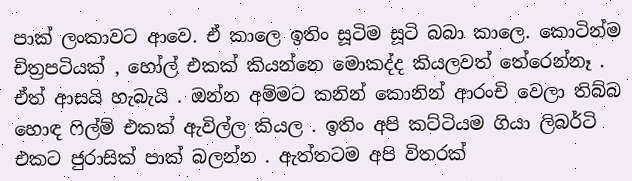පාක් ලංකාවට ආවෙ. ඒ කාලෙ ඉතිං සූටිම සූටි බබා කාලෙ. කොටින්ම චිත්‍රපටියක් , හෝල් එකක් කියන්නෙ මොකද්ද කියලවත් තේරෙන්නෑ . ඒත් ආසයි හැබැයි . ඔන්න අම්මට කනින් කොනින් ආරංචි වෙලා තිබ්බ හොඳ ෆිල්ම් එකක් ඇවිල්ල කියල . ඉතිං අපි කට්ටියම ගියා ලිබර්ටි එකට ජුරාසික් පාක් බලන්න . ඇත්තටම අපි විතරක්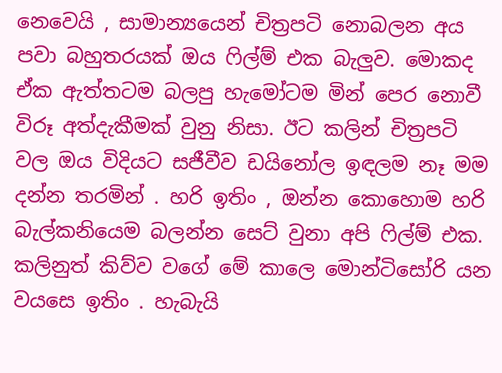නෙවෙයි , සාමාන්‍යයෙන් චිත්‍රපටි නොබලන අය පවා බහුතරයක් ඔය ෆිල්ම් එක බැලුව. මොකද ඒක ඇත්තටම බලපු හැමෝටම මින් පෙර නොවී විරූ අත්දැකීමක් වුනු නිසා. ඊට කලින් චිත්‍රපටි වල ඔය විදියට සජීවීව ඩයිනෝල ඉඳලම නෑ මම දන්න තරමින් . හරි ඉතිං , ඔන්න කොහොම හරි බැල්කනියෙම බලන්න සෙට් වුනා අපි ෆිල්ම් එක. කලිනුත් කිව්ව වගේ මේ කාලෙ මොන්ටිසෝරි යන වයසෙ ඉතිං . හැබැයි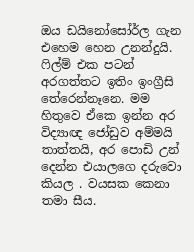ඔය ඩයිනෝසෝර්ල ගැන එහෙම හෙන උනන්දුයි. ෆිල්ම් එක පටන් අරගත්තට ඉතිං ඉංග්‍රීසි තේරෙන්නෑනෙ. මම හිතුවෙ ඒකෙ ඉන්න අර විද්‍යාඥ ජෝඩුව අම්මයි තාත්තයි, අර පොඩි උන් දෙන්න එයාලගෙ දරුවො කියල . වයසක කෙනා තමා සීය.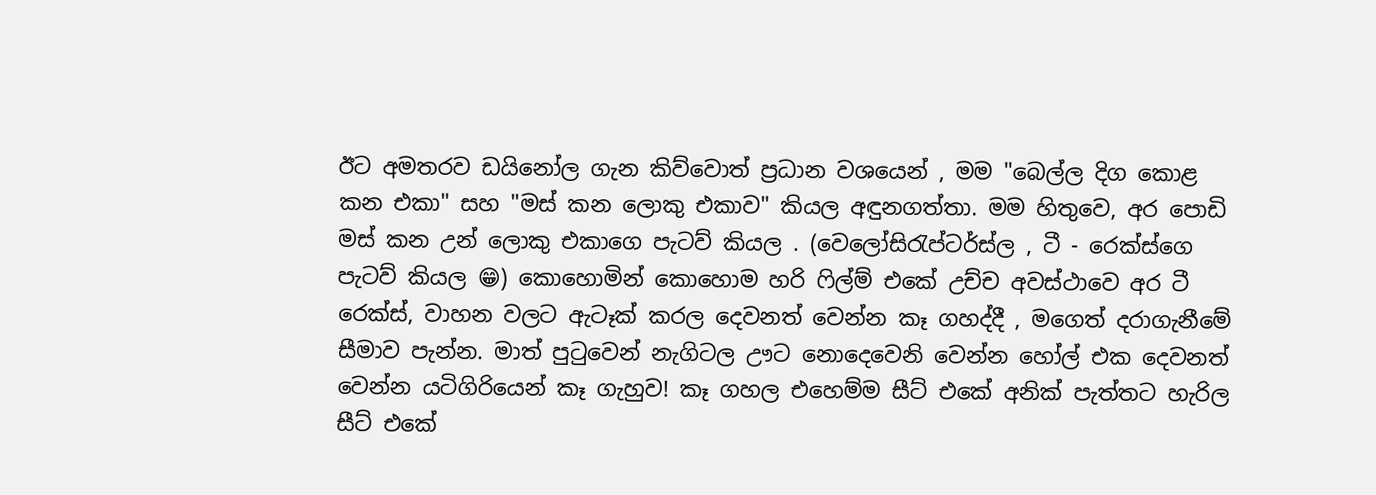ඊට අමතරව ඩයිනෝල ගැන කිව්වොත් ප්‍රධාන වශයෙන් , මම "බෙල්ල දිග කොළ කන එකා" සහ "මස් කන ලොකු එකාව" කියල අඳුනගත්තා. මම හිතුවෙ, අර පොඩි මස් කන උන් ලොකු එකාගෙ පැටව් කියල . (වෙලෝසිරැප්ටර්ස්ල , ටී - රෙක්ස්ගෙ පැටව් කියල 😁) කොහොමින් කොහොම හරි ෆිල්ම් එකේ උච්ච අවස්ථාවෙ අර ටී රෙක්ස්, වාහන වලට ඇටෑක් කරල දෙවනත් වෙන්න කෑ ගහද්දී , මගෙත් දරාගැනීමේ සීමාව පැන්න. මාත් පුටුවෙන් නැගිටල ඌට නොදෙවෙනි වෙන්න හෝල් එක දෙවනත් වෙන්න යටිගිරියෙන් කෑ ගැහුව! කෑ ගහල එහෙම්ම සීට් එකේ අනික් පැත්තට හැරිල සීට් එකේ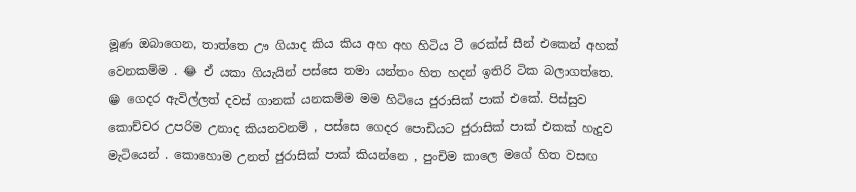මූණ ඔබාගෙන, තාත්තෙ ඌ ගියාද කිය කිය අහ අහ හිටිය ටී රෙක්ස් සීන් එකෙන් අහක් වෙනකම්ම . 😂 ඒ යකා ගියැයින් පස්සෙ තමා යන්තං හිත හදන් ඉතිරි ටික බලාගත්තෙ. 😁 ගෙදර ඇවිල්ලත් දවස් ගානක් යනකම්ම මම හිටියෙ ජුරාසික් පාක් එකේ. පිස්සුව කොච්චර උපරිම උනාද කියනවනම් , පස්සෙ ගෙදර පොඩියට ජුරාසික් පාක් එකක් හැදුව මැටියෙන් . කොහොම උනත් ජුරාසික් පාක් කියන්නෙ , පුංචිම කාලෙ මගේ හිත වසඟ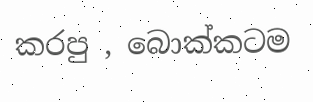කරපු , බොක්කටම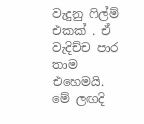වැදුනු ෆිල්ම් එකක් . ඒ වැදිච්ච පාර තාම එහෙමයි. මේ ලඟදි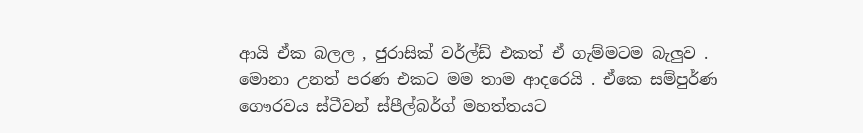ආයි ඒක බලල , ජුරාසික් වර්ල්ඩ් එකත් ඒ ගැම්මටම බැලුව . මොනා උනත් පරණ එකට මම තාම ආදරෙයි . ඒකෙ සම්පුර්ණ ගෞරවය ස්ටීවන් ස්පීල්බර්ග් මහත්තයට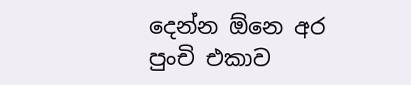දෙන්න ඕනෙ අර පුංචි එකාව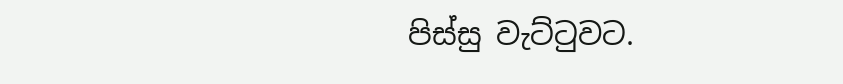පිස්සු වැට්ටුවට.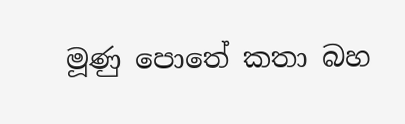මූණු පොතේ කතා බහ